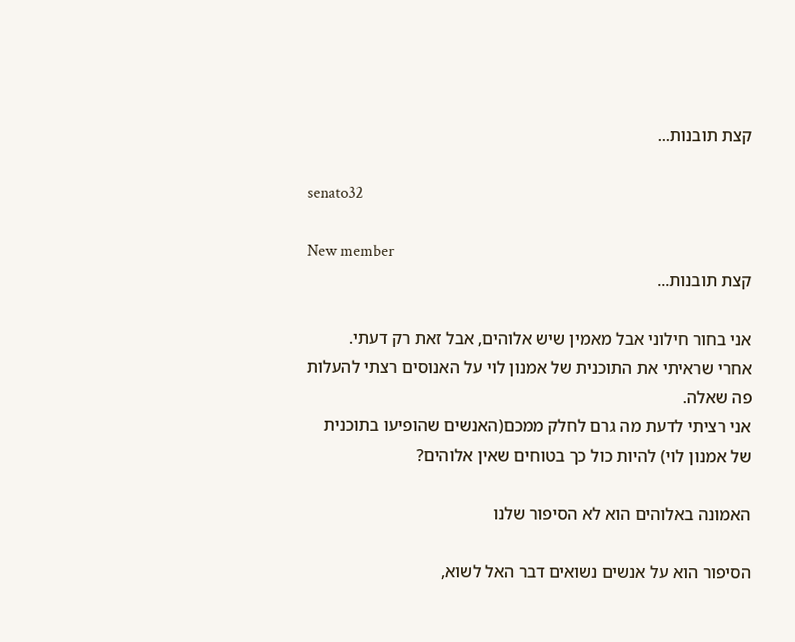קצת תובנות...

senato32

New member
קצת תובנות...

אני בחור חילוני אבל מאמין שיש אלוהים, אבל זאת רק דעתי.
אחרי שראיתי את התוכנית של אמנון לוי על האנוסים רצתי להעלות פה שאלה.
אני רציתי לדעת מה גרם לחלק ממכם(האנשים שהופיעו בתוכנית של אמנון לוי) להיות כול כך בטוחים שאין אלוהים?

האמונה באלוהים הוא לא הסיפור שלנו

הסיפור הוא על אנשים נשואים דבר האל לשוא,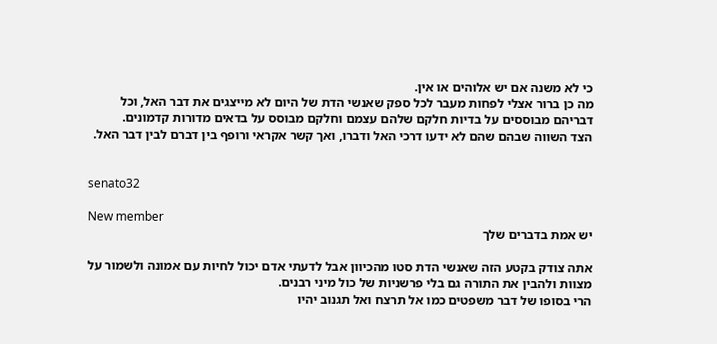כי לא משנה אם יש אלוהים או אין.
מה כן ברור אצלי לפחות מעבר לכל ספק שאנשי הדת של היום לא מייצגים את דבר האל, וכל דבריהם מבוססים על בדיות חלקם שלהם עצמם וחלקם מבוסס על בדאים מדורות קדמונים.
הצד השווה שבהם שהם לא ידעו דרכי האל ודברו, ואך קשר אקראי ורופף בין דברם לבין דבר האל.


senato32

New member
יש אמת בדברים שלך

אתה צודק בקטע הזה שאנשי הדת סטו מהכיוון אבל לדעתי אדם יכול לחיות עם אמונה ולשמור על מצוות ולהבין את התורה גם בלי פרשניות של כול מיני רבנים.
הרי בסופו של דבר משפטים כמו אל תרצח ואל תגנוב יהיו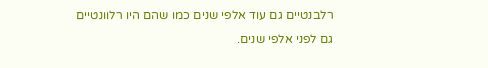רלבנטיים גם עוד אלפי שנים כמו שהם היו רלוונטיים גם לפני אלפי שנים.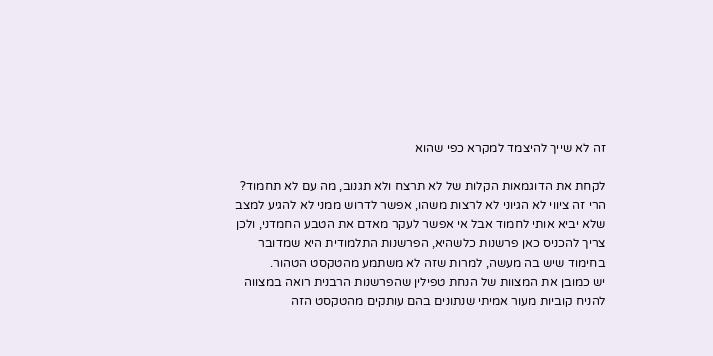זה לא שייך להיצמד למקרא כפי שהוא

לקחת את הדוגמאות הקלות של לא תרצח ולא תגנוב, מה עם לא תחמוד?
הרי זה ציווי לא הגיוני לא לרצות משהו, אפשר לדרוש ממני לא להגיע למצב שלא יביא אותי לחמוד אבל אי אפשר לעקר מאדם את הטבע החמדני, ולכן צריך להכניס כאן פרשנות כלשהיא, הפרשנות התלמודית היא שמדובר בחימוד שיש בה מעשה, למרות שזה לא משתמע מהטקסט הטהור.
יש כמובן את המצוות של הנחת טפילין שהפרשנות הרבנית רואה במצווה להניח קוביות מעור אמיתי שנתונים בהם עותקים מהטקסט הזה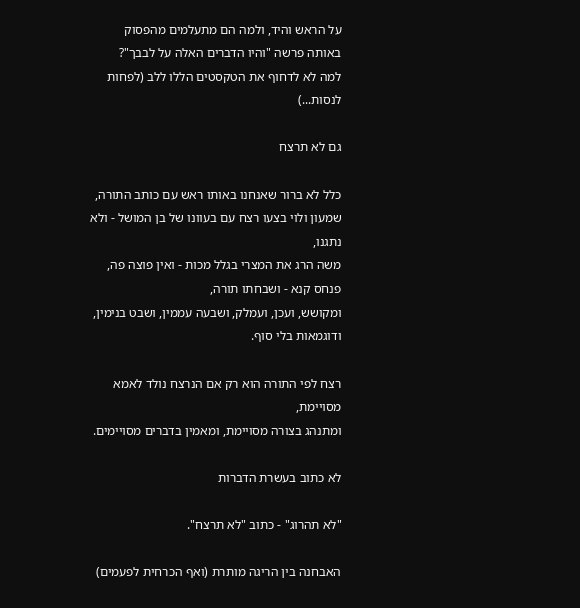על הראש והיד, ולמה הם מתעלמים מהפסוק באותה פרשה "והיו הדברים האלה על לבבך"?
למה לא לדחוף את הטקסטים הללו ללב (לפחות לנסות...)

גם לא תרצח

כלל לא ברור שאנחנו באותו ראש עם כותב התורה,
שמעון ולוי בצעו רצח עם בעוונו של בן המושל - ולא נתגנו,
משה הרג את המצרי בגלל מכות - ואין פוצה פה,
פנחס קנא - ושבחתו תורה,
ומקושש, ועכן, ועמלק, ושבעה עממין, ושבט בנימין, ודוגמאות בלי סוף.

רצח לפי התורה הוא רק אם הנרצח נולד לאמא מסויימת,
ומתנהג בצורה מסויימת, ומאמין בדברים מסויימים.

לא כתוב בעשרת הדברות

"לא תהרוג" - כתוב "לא תרצח".

האבחנה בין הריגה מותרת (ואף הכרחית לפעמים)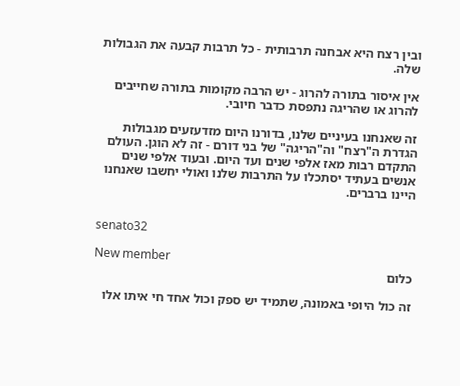ובין רצח היא אבחנה תרבותית - כל תרבות קבעה את הגבולות שלה.

אין איסור בתורה להרוג - יש הרבה מקומות בתורה שחייבים להרוג או שהריגה נתפסת כדבר חיובי.

זה שאנחנו בעיניים שלנו, בדורנו היום מזדעזעים מגבולות הגדרת ה"רצח" וה"הריגה" של בני דורם - זה לא הוגן. העולם התקדם רבות מאז אלפי שנים ועד היום. ובעוד אלפי שנים אנשים בעתיד יסתכלו על התרבות שלנו ואולי יחשבו שאנחנו היינו ברברים.


senato32

New member
כלום

זה כול היופי באמונה, שתמיד יש ספק וכול אחד חי איתו אלו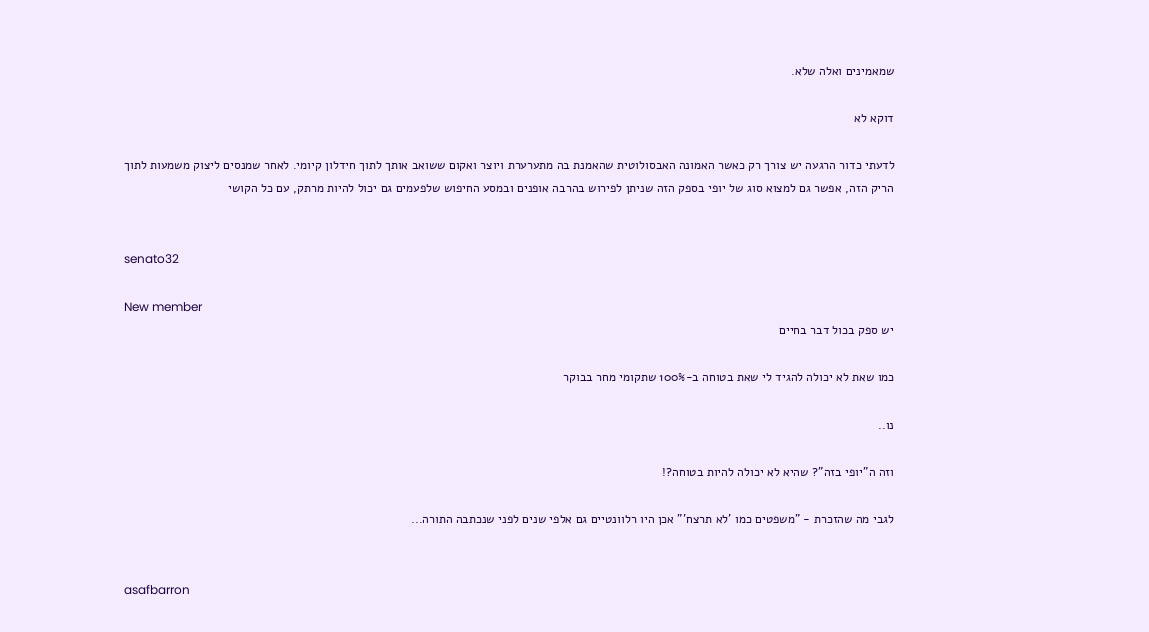שמאמינים ואלה שלא.

דוקא לא

לדעתי כדור הרגעה יש צורך רק כאשר האמונה האבסולוטית שהאמנת בה מתערערת ויוצר ואקום ששואב אותך לתוך חידלון קיומי. לאחר שמנסים ליצוק משמעות לתוך הריק הזה, אפשר גם למצוא סוג של יופי בספק הזה שניתן לפירוש בהרבה אופנים ובמסע החיפוש שלפעמים גם יכול להיות מרתק, עם כל הקושי


senato32

New member
יש ספק בכול דבר בחיים

כמו שאת לא יכולה להגיד לי שאת בטוחה ב-100% שתקומי מחר בבוקר

נו..

וזה ה"יופי בזה"? שהיא לא יכולה להיות בטוחה?!

לגבי מה שהזכרת - "משפטים כמו 'לא תרצח'" אכן היו רלוונטיים גם אלפי שנים לפני שנכתבה התורה...


asafbarron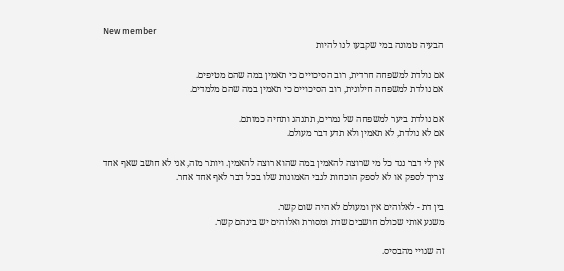New member
הבעיה טמונה במי שקבעו לנו להיות

אם נולדת למשפחה חרדית, רוב הסיכויים כי תאמין במה שהם מטיפים.
אם נולדת למשפחה חילונית, רוב הסיכויים כי תאמין במה שהם מלמדים.

אם נולדת ביער למשפחה של נמרים, תתנהג ותחיה כמותם.
אם לא נולדת, לא תאמין ולא תדע דבר מעולם.

אין לי דבר נגד כל מי שרוצה להאמין במה שהוא רוצה להאמין. ויותר מזה, אני לא חושב שאף אחד צריך לספק או לא לספק הוכחות לגבי האמונות שלו בכל דבר לאף אחד אחר.

בין דת - לאלוהים אין ומעולם לא היה שום קשר.
משגע אותי שכולם חושבים שדת ומסורת ואלוהים יש בינהם קשר.

זה שגויי מהבסיס.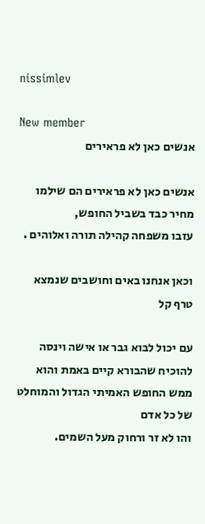nissimlev

New member
אנשים כאן לא פראירים

אנשים כאן לא פראירים הם שילמו מחיר כבד בשביל החופש,
עזבו משפחה קהילה תורה ואלוהים .

וכאן אנחנו באים וחושבים שנמצא טרף קל

עם יכול לבוא גבר או אישה וינסה להוכיח שהבורא קיים באמת והוא ממש החופש האמיתי הגדול והמוחלט של כל אדם
והו לא זר ורחוק מעל השמים.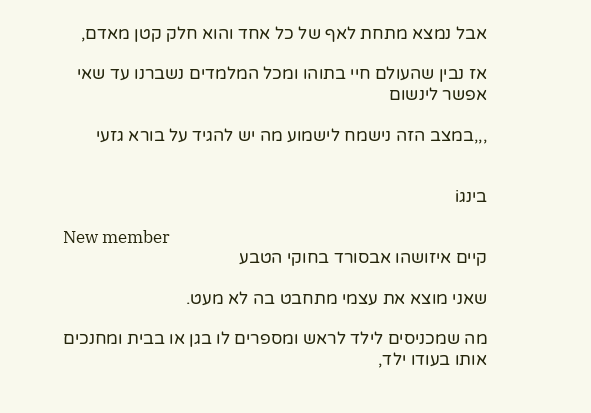אבל נמצא מתחת לאף של כל אחד והוא חלק קטן מאדם,

אז נבין שהעולם חיי בתוהו ומכל המלמדים נשברנו עד שאי אפשר לינשום

,,,במצב הזה נישמח לישמוע מה יש להגיד על בורא גזעי


בינגi

New member
קיים איזושהו אבסורד בחוקי הטבע

שאני מוצא את עצמי מתחבט בה לא מעט.

מה שמכניסים לילד לראש ומספרים לו בגן או בבית ומחנכים אותו בעודו ילד,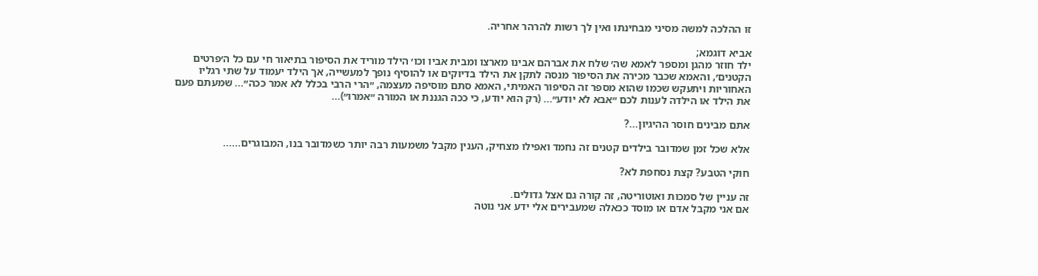זו ההלכה למשה מסיני מבחינתו ואין לך רשות להרהר אחריה.

אביא דוגמא;
ילד חוזר מהגן ומספר לאמא שה׳ שלח את אברהם אבינו מארצו ומבית אביו וכו׳ הילד מוריד את הסיפור בתיאור חי עם כל ה׳פרטים הקטנים׳, והאמא שכבר מכירה את הסיפור מנסה לתקן את הילד בדיוקים או להוסיף נופך למעשייה, אך הילד יעמוד על שתי רגליו האחוריות ויתעקש שכמו שהוא מספר זה הסיפור האמיתי, האמא סתם מוסיפה מעצמה, ״הרי הרבי בכלל לא אמר ככה״... שמעתם פעם את הילד או הילדה לענות לכם ״אבא לא יודע״... (רק הוא יודע, כי ככה הגננת או המורה ״אמרו״)...

אתם מבינים חוסר ההיגיון...?

אלא שכל זמן שמדובר בילדים קטנים זה נחמד ואפילו מצחיק, הענין מקבל משמעות רבה יותר כשמדובר בנו, המבוגרים......

חוקי הטבע? קצת נסחפת לא?

זה עניין של סמכות ואוטוריטה, זה קורה גם אצל גדולים.
אם אני מקבל אדם או מוסד ככאלה שמעבירים אלי ידע אני נוטה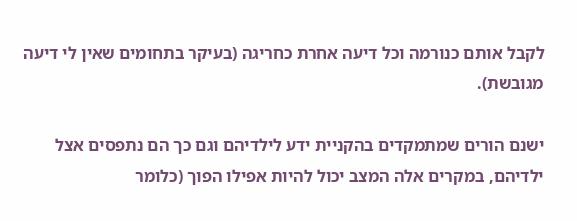לקבל אותם כנורמה וכל דיעה אחרת כחריגה (בעיקר בתחומים שאין לי דיעה מגובשת).

ישנם הורים שמתמקדים בהקניית ידע לילדיהם וגם כך הם נתפסים אצל ילדיהם, במקרים אלה המצב יכול להיות אפילו הפוך (כלומר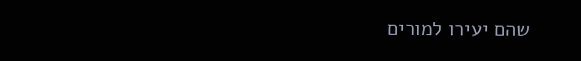שהם יעירו למורים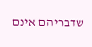שדבריהם אינם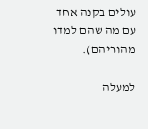עולים בקנה אחד עם מה שהם למדו מהוריהם).

למעלה